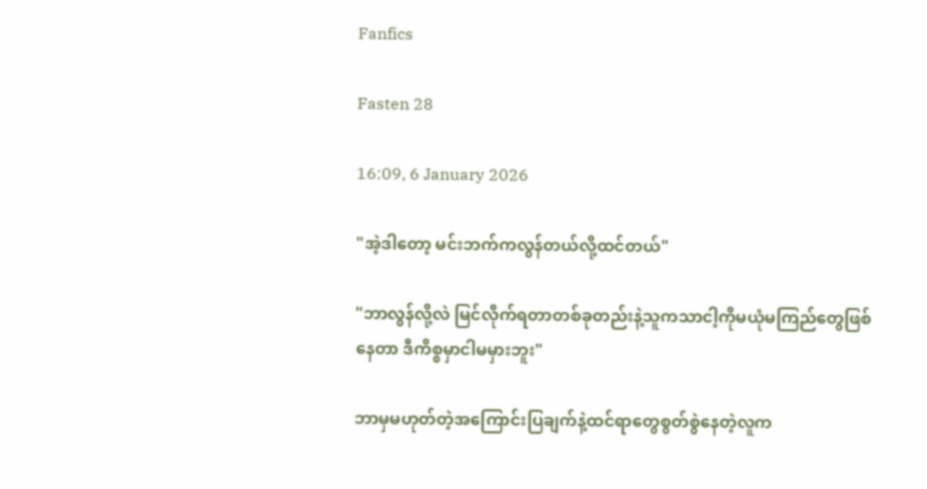Fanfics

Fasten 28

16:09, 6 January 2026

"အဲ့ဒါတော့ မင်းဘက်ကလွန်တယ်လို့ထင်တယ်"

"ဘာလွန်လို့လဲ မြင်လိုက်ရတာတစ်ခုတည်းနဲ့သူကသာငါ့ကိုမယုံမကြည်တွေဖြစ်နေတာ ဒီကိစ္စမှာငါမမှားဘူး"

ဘာမှမဟုတ်တဲ့အကြောင်းပြချက်နဲ့ထင်ရာတွေစွတ်စွဲနေတဲ့လူက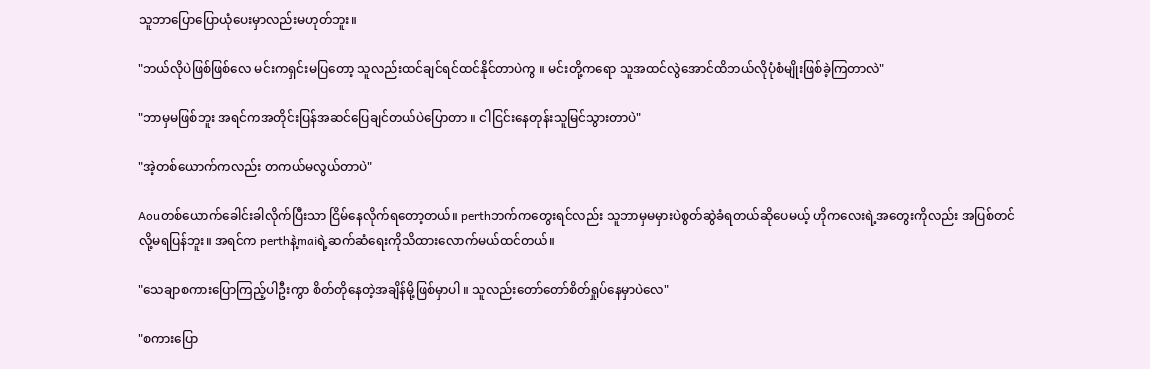သူဘာပြောပြောယုံပေးမှာလည်းမဟုတ်ဘူး။

"ဘယ်လိုပဲဖြစ်ဖြစ်လေ မင်းကရှင်းမပြတော့ သူလည်းထင်ချင်ရင်ထင်‌နိုင်တာပဲကွ ။ မင်းတို့ကရော သူအထင်လွဲအောင်ထိဘယ်လိုပုံစံမျိုးဖြစ်ခဲ့ကြတာလဲ"

"ဘာမှမဖြစ်ဘူး အရင်ကအတိုင်းပြန်အဆင်ပြေချင်တယ်ပဲပြောတာ ။ ငါငြင်းနေတုန်းသူမြင်သွားတာပဲ"

"အဲ့တစ်ယောက်ကလည်း တကယ်မလွယ်တာပဲ"

Aouတစ်ယောက်ခေါင်းခါလိုက်ပြီးသာ ငြိမ်နေလိုက်ရတော့တယ်။ perthဘက်ကတွေးရင်လည်း သူဘာမှမမှားပဲစွတ်ဆွဲခံရတယ်ဆိုပေမယ့် ဟိုကလေးရဲ့အတွေးကိုလည်း အပြစ်တင်လို့မရပြန်ဘူး။ အရင်က perthနဲ့maiရဲ့ဆက်ဆံရေးကိုသိထားလောက်မယ်ထင်တယ်။

"သေချာစကားပြောကြည့်ပါဦးကွာ စိတ်တိုနေတဲ့အချိန်မို့ဖြစ်မှာပါ ။ သူလည်းတော်တော်စိတ်ရှုပ်နေမှာပဲလေ"

"စကားပြော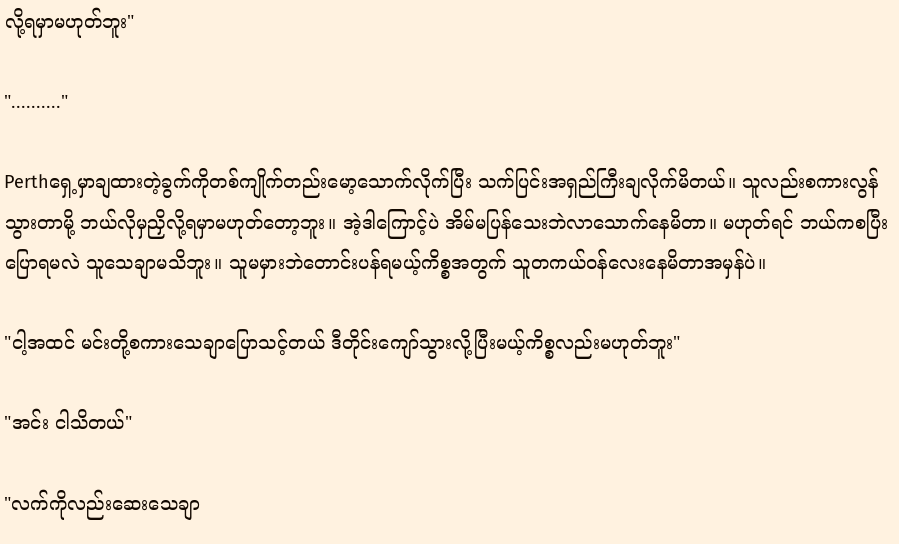လို့ရမှာမဟုတ်ဘူး"

".........."

Perthရှေ့မှာချထားတဲ့ခွက်ကိုတစ်ကျိုက်တည်းမော့သောက်လိုက်ပြီး သက်ပြင်းအရှည်ကြီးချလိုက်မိတယ်။ သူလည်းစကားလွန်သွားတာမို့ ဘယ်လိုမှညှိလို့ရမှာမဟုတ်တော့ဘူး။ အဲ့ဒါကြောင့်ပဲ အိမ်မပြန်သေးဘဲလာသောက်နေမိတာ။ မဟုတ်ရင် ဘယ်ကစပြီးပြောရမလဲ သူ‌သေချာမသိဘူး။ သူမမှားဘဲတောင်းပန်ရမယ့်ကိစ္စအတွက် သူတကယ်ဝန်လေးနေမိတာအမှန်ပဲ။

"ငါ့အထင် မင်းတို့စကားသေချာပြောသင့်တယ် ဒီတိုင်းကျော်သွားလို့ပြီးမယ့်ကိစ္စလည်းမဟုတ်ဘူး"

"အင်း ငါသိတယ်"

"လက်ကိုလည်းဆေးသေချာ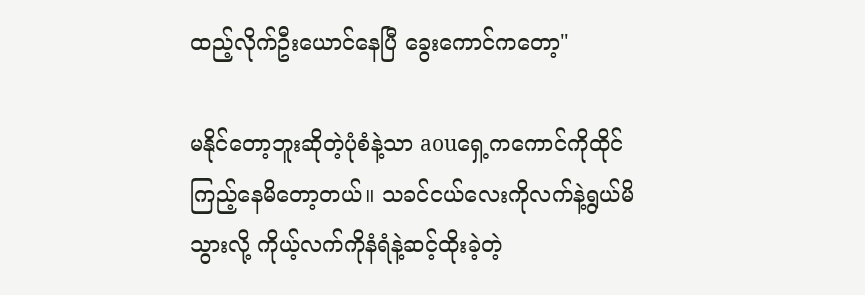ထည့်လိုက်ဦးယောင်နေပြီ ခွေးကောင်ကတော့"

မနိုင်တော့ဘူးဆိုတဲ့ပုံစံနဲ့သာ aouရှေ့ကကောင်ကိုထိုင်ကြည့်နေမိတော့တယ်။ သခင်ငယ်လေးကိုလက်နဲ့ရွယ်မိသွားလို့ ကိုယ့်လက်ကိုနံရံနဲ့ဆင့်ထိုးခဲ့တဲ့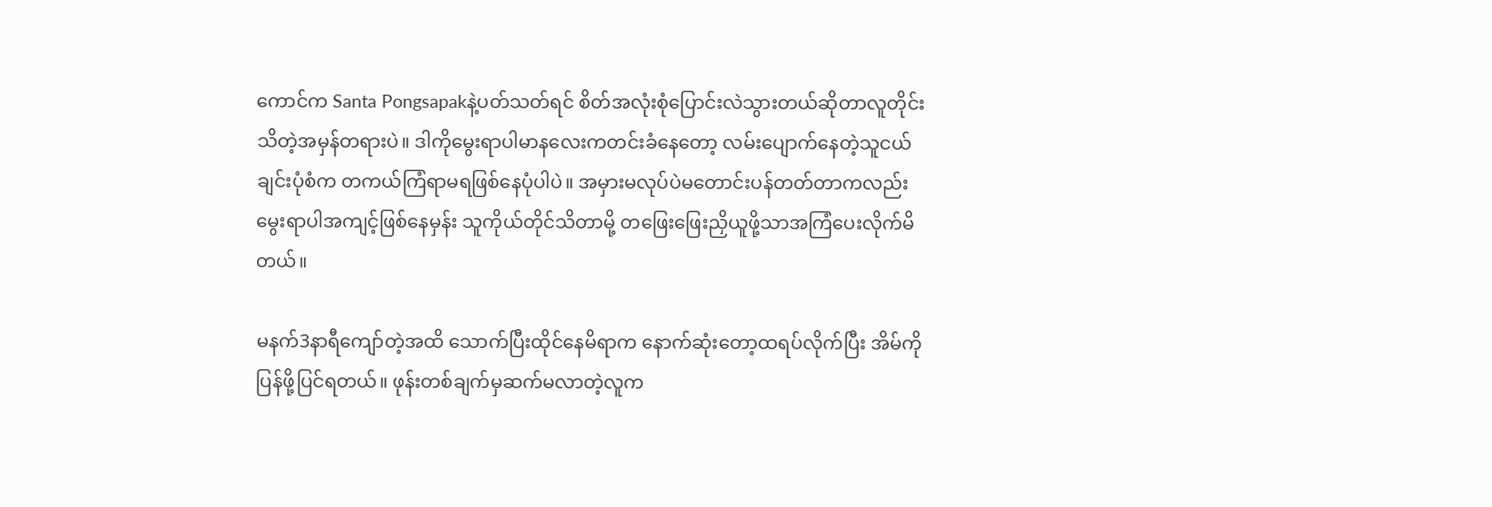ကောင်က Santa Pongsapakနဲ့ပတ်သတ်ရင် စိတ်အလုံးစုံပြောင်းလဲသွားတယ်ဆိုတာလူတိုင်းသိတဲ့အမှန်တရားပဲ။ ဒါကိုမွေးရာပါမာနလေးကတင်းခံနေတော့ လမ်းပျောက်နေတဲ့သူငယ်ချင်းပုံစံက တကယ်ကြံရာမရဖြစ်နေပုံပါပဲ။ အမှားမလုပ်ပဲမတောင်းပန်တတ်တာကလည်းမွေးရာပါအကျင့်ဖြစ်နေမှန်း သူကိုယ်တိုင်သိတာမို့ တဖြေးဖြေးညှိယူဖို့သာအကြံပေးလိုက်မိတယ်။

မနက်3နာရီကျော်တဲ့အထိ သောက်ပြီးထိုင်နေမိရာက နောက်ဆုံးတော့ထရပ်လိုက်ပြီး အိမ်ကိုပြန်ဖို့ပြင်ရတယ်။ ဖုန်းတစ်ချက်မှဆက်မလာတဲ့လူက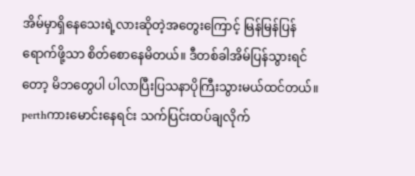အိမ်မှာရှိနေသေးရဲ့လားဆိုတဲ့အတွေးကြောင့် မြန်မြန်ပြန်ရောက်ဖို့သာ စိတ်စောနေ‌မိတယ်။ ဒီတစ်ခါအိမ်ပြန်သွားရင်တော့ မိဘတွေပါ ပါလာပြီးပြသနာပိုကြီးသွားမယ်ထင်တယ်။ perthကားမောင်းနေရင်း သက်ပြင်းထပ်ချလိုက်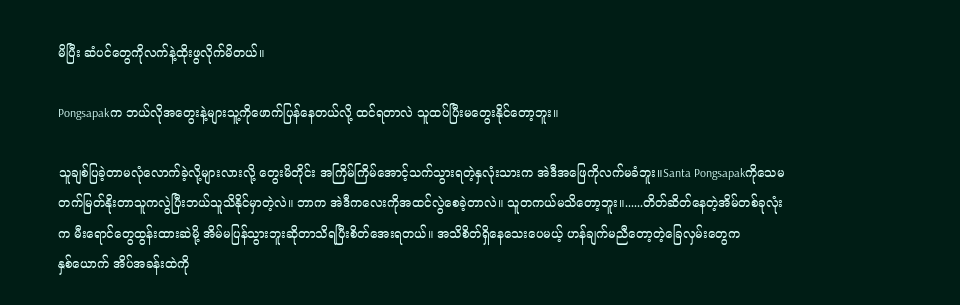မိပြီး ဆံပင်တွေကိုလက်နဲ့ထိုးဖွလိုက်မိတယ်။

Pongsapakက ဘယ်လိုအတွေးနဲ့များသူ့ကိုဖောက်ပြန်နေတယ်လို့ ထင်ရတာလဲ သူထပ်ပြီးမတွေးနိုင်တော့ဘူး။

သူချစ်ပြခဲ့တာမလုံလောက်ခဲ့လို့များလားလို့ တွေးမိတိုင်း အကြိမ်ကြိမ်အောင့်သက်သွားရတဲ့နှလုံးသားက အဲဒီအဖြေကိုလက်မခံဘူး။Santa Pongsapakကိုသေမတက်မြတ်နိုးတာသူကလွဲပြီးဘယ်သူသိနိုင်မှာတဲ့လဲ။ ဘာက အဲဒီကလေးကိုအထင်လွဲစေခဲ့တာလဲ။ သူတကယ်မသိတော့ဘူး။......တိတ်ဆိတ်နေတဲ့အိမ်တစ်ခုလုံးက မီးရောင်တွေထွန်းထားဆဲမို့ အိမ်မပြန်သွားဘူးဆိုတာသိရပြီးစိတ်အေးရတယ်။ အသိစိတ်ရှိနေသေးပေမယ့် ဟန်ချက်မညီတော့တဲ့ခြေလှမ်းတွေကနှစ်‌ယောက် အိပ်အခန်းထဲကို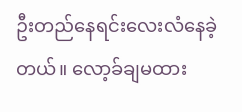ဦးတည်နေရင်းလေးလံနေခဲ့တယ်။ လော့ခ်ချမထား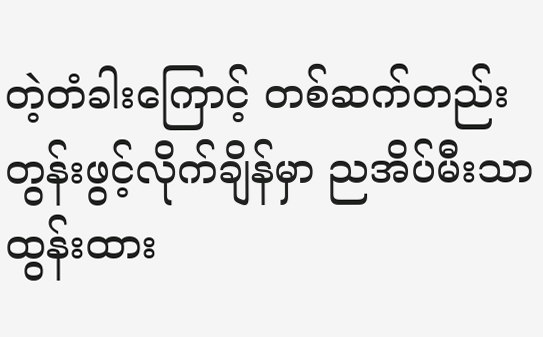တဲ့တံခါးကြောင့် တစ်ဆက်တည်းတွန်းဖွင့်လိုက်ချိန်မှာ ညအိပ်မီးသာထွန်းထား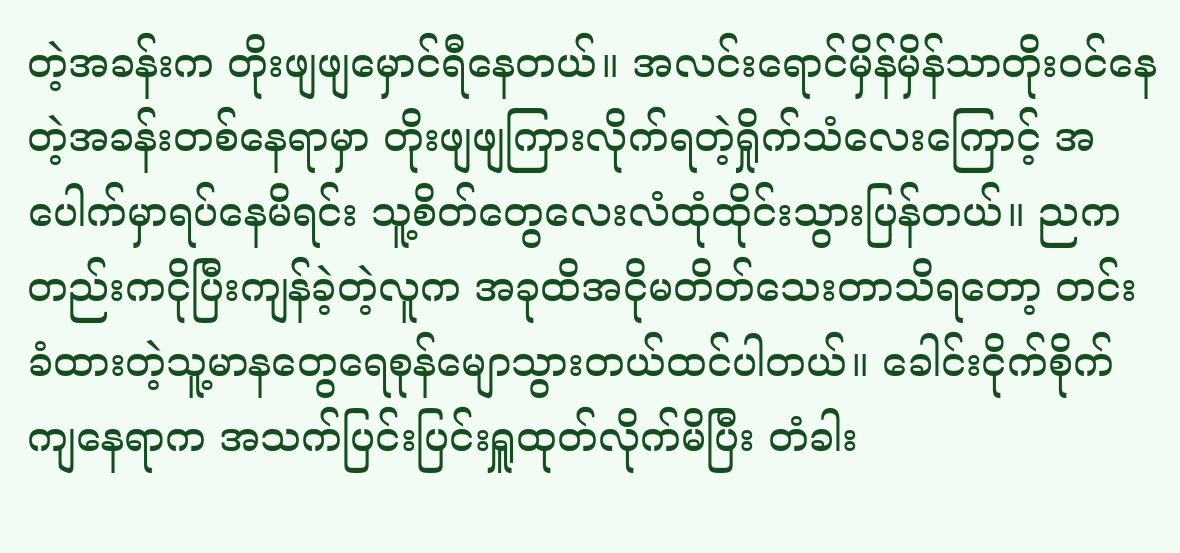တဲ့အခန်းက တိုးဖျဖျမှောင်ရီနေတယ်။ အလင်းရောင်မှိန်မှိန်သာတိုးဝင်နေတဲ့အခန်းတစ်နေရာမှာ တိုးဖျဖျကြားလိုက်ရတဲ့ရှိုက်သံလေးကြောင့် အပေါက်မှာရပ်နေမိရင်း သူ့စိတ်တွေလေးလံထုံထိုင်းသွားပြန်တယ်။ ညကတည်းကငိုပြီးကျန်ခဲ့တဲ့လူက အခုထိအငိုမတိတ်သေးတာသိရတော့ တင်းခံထားတဲ့သူ့မာနတွေရေစုန်မျောသွားတယ်ထင်ပါတယ်။ ခေါင်းငိုက်စိုက်ကျနေရာက အသက်ပြင်းပြင်းရှူထုတ်လိုက်မိပြီး တံခါး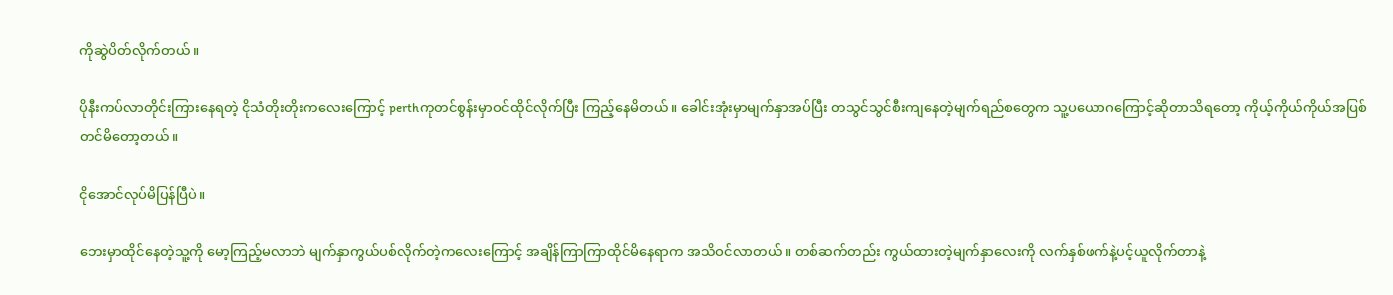ကိုဆွဲပိတ်လိုက်တယ်။

ပိုနီးကပ်လာတိုင်းကြားနေရတဲ့ ငိုသံတိုးတိုးကလေးကြောင့် perthကုတင်စွန်းမှာဝင်ထိုင်လိုက်ပြီး ကြည့်နေမိတယ်။ ခေါင်းအုံးမှာမျက်နှာအပ်ပြီး တသွင်သွင်စီးကျနေတဲ့မျက်ရည်စတွေက သူ့ပယောဂကြောင့်ဆိုတာသိရတော့ ကိုယ့်ကိုယ်ကိုယ်အပြစ်တင်မိတော့တယ်။

ငိုအောင်လုပ်မိပြန်ပြီပဲ။

ဘေးမှာထိုင်နေတဲ့သူ့ကို မော့ကြည့်မလာဘဲ မျက်နှာကွယ်ပစ်လိုက်တဲ့ကလေးကြောင့် အချိန်ကြာကြာထိုင်မိနေရာက အသိဝင်လာတယ်။ တစ်ဆက်တည်း ကွယ်ထားတဲ့မျက်နှာလေးကို လက်နှစ်ဖက်နဲ့ပင့်ယူလိုက်တာနဲ့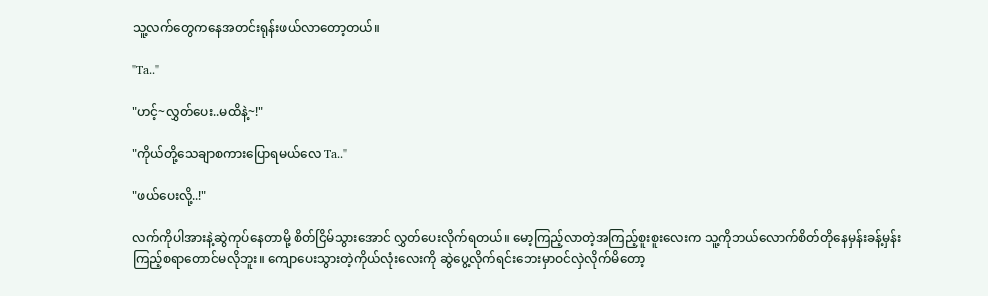သူ့လက်တွေကနေအတင်းရုန်းဖယ်လာ‌တော့တယ်။

"Ta.."

"ဟင့်~လွှတ်ပေး..မထိနဲ့~!"

"ကိုယ်တို့သေချာစကားပြောရမယ်လေ Ta.."

"ဖယ်ပေးလို့..!"

လက်ကိုပါအားနဲ့ဆွဲကုပ်နေတာမို့ စိတ်ငြိမ်သွားအောင် လွှတ်ပေးလိုက်ရတယ်။ မော့ကြည့်လာတဲ့အကြည့်စူးစူးလေးက သူ့ကိုဘယ်လောက်စိတ်တိုနေမှန်းခန့်မှန်းကြည့်စရာတောင်မလိုဘူး။ ကျောပေးသွားတဲ့ကိုယ်လုံးလေးကို ဆွဲပွေ့လိုက်ရင်းဘေးမှာဝင်လှဲလိုက်မိတော့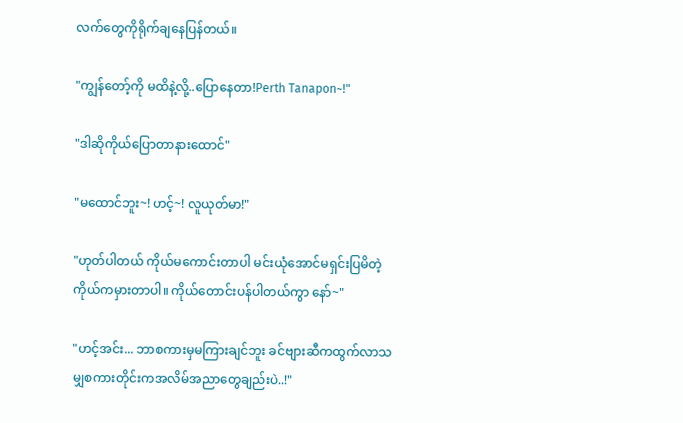လက်တွေကိုရိုက်ချနေပြန်တယ်။

"ကျွန်တော့်ကို မထိနဲ့လို့..ပြောနေတာ!Perth Tanapon~!"

"ဒါဆိုကိုယ်ပြောတာနားထောင်"

"မထောင်ဘူး~! ဟင့်~! လူယုတ်မာ!"

"ဟုတ်ပါတယ် ကိုယ်မကောင်းတာပါ မင်းယုံအောင်မရှင်းပြမိတဲ့ကိုယ်ကမှားတာပါ။ ကိုယ်တောင်းပန်ပါတယ်ကွာ နော်~"

"ဟင့်အင်း... ဘာစကားမှမကြားချင်ဘူး ခင်ဗျားဆီကထွက်လာသမျှစကားတိုင်းကအလိမ်အညာတွေချည်းပဲ..!"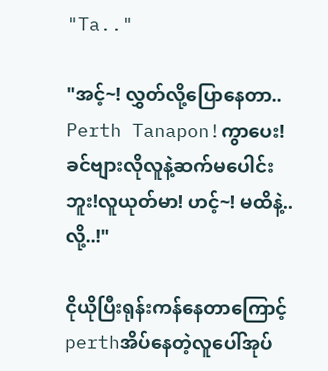"Ta.."

"အင့်~! လွှတ်လို့ပြောနေတာ.. Perth Tanapon!ကွာပေး! ခင်ဗျားလိုလူနဲ့ဆက်မပေါင်းဘူး!လူယုတ်မာ! ဟင့်~! မထိနဲ့..လို့..!"

ငိုယိုပြီးရုန်းကန်နေတာကြောင့် perthအိပ်နေတဲ့လူပေါ်အုပ်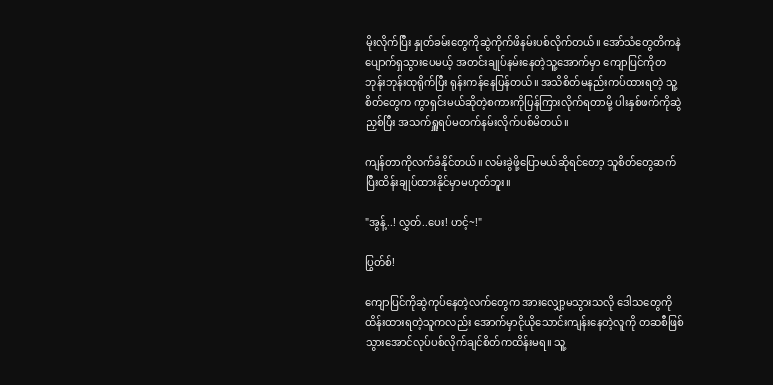မိုးလိုက်ပြီး နှုတ်ခမ်းတွေကိုဆွဲကိုက်ဖိနမ်းပစ်လိုက်တယ်။ အော်သံတွေတိကနဲပျောက်ရှသွားပေမယ့် အတင်းချုပ်နမ်းနေတဲ့သူ့အောက်မှာ ကျောပြင်ကိုတဘုန်းဘုန်းထုရိုက်ပြီး ရုန်းကန်နေပြန်တယ်။ အသိစိတ်မနည်းကပ်ထားရတဲ့ သူ့စိတ်တွေက ကွာရှင်းမယ်ဆိုတဲ့စကားကိုပြန်ကြားလိုက်ရတာမို့ ပါးနှစ်ဖက်ကိုဆွဲညှစ်ပြီး အသက်ရှူရပ်မတက်နမ်းလိုက်ပစ်မိတယ်။

ကျန်တာကိုလက်ခံနိုင်တယ်။ လမ်းခွဲဖို့ပြောမယ်ဆိုရင်တော့ သူစိတ်တွေဆက်ပြီးထိန်းချုပ်ထားနိုင်မှာမဟုတ်ဘူး။

"အွန့်..! လွှတ်..ပေး! ဟင့်~!"

ပြွတ်စ်!

ကျောပြင်ကိုဆွဲကုပ်နေတဲ့လက်တွေက အားလျှော့မသွားသလို ဒေါသတွေကိုထိန်းထားရတဲ့သူကလည်း အောက်မှာငိုယိုသောင်းကျန်းနေတဲ့လူကို တဆစီဖြစ်သွားအောင်လုပ်ပစ်လိုက်ချင်စိတ်ကထိန်းမရ။ သူ့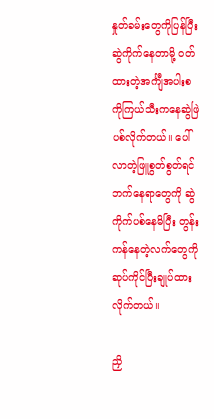နှုတ်ခမ်းတွေကိုပြန်ပြီးဆွဲကိုက်နေတာမို့ ဝတ်ထားတဲ့အင်္ကျီအပါးစကိုကြယ်သီးကနေဆွဲဖြဲပစ်လိုက်တယ်။ ပေါ်လာတဲ့ဖြူစွတ်စွတ်ရင်ဘက်နေရာတွေကို ဆွဲကိုက်ပစ်နေမိပြီး တွန်းကန်နေတဲ့လက်တွေကိုဆုပ်ကိုင်ပြီးချုပ်ထားလိုက်တယ်။

ညှိ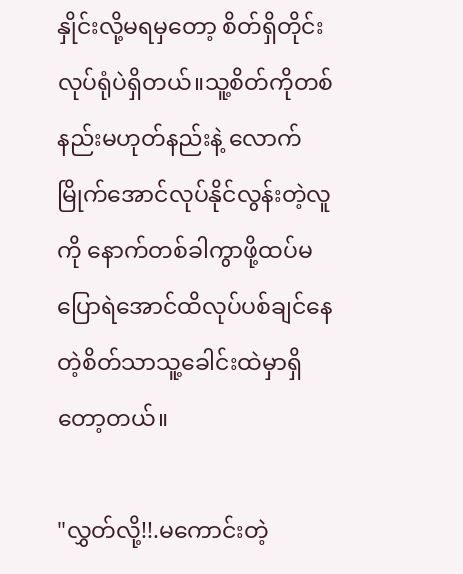နှိုင်းလို့မရမှတော့ စိတ်ရှိတိုင်းလုပ်ရုံပဲရှိ‌တယ်။သူ့စိတ်ကိုတစ်နည်းမဟုတ်နည်းနဲ့ လောက်မြိုက်အောင်လုပ်နိုင်လွန်းတဲ့လူကို နောက်တစ်ခါကွာဖို့ထပ်မပြောရဲအောင်ထိလုပ်ပစ်ချင်နေတဲ့စိတ်သာသူ့ခေါင်းထဲမှာရှိတော့တယ်။

"လွှတ်လို့!!.မကောင်းတဲ့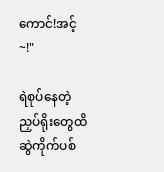ကောင်!အင့်~!"

ရဲစုပ်နေတဲ့ညှပ်ရိုးတွေထိ ဆွဲကိုက်ပစ်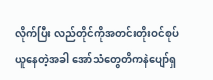လိုက်ပြီး လည်တိုင်ကိုအတင်းတိုးဝင်စုပ်ယူနေတဲ့အခါ အော်သံတွေတိကနဲပျော်ရှ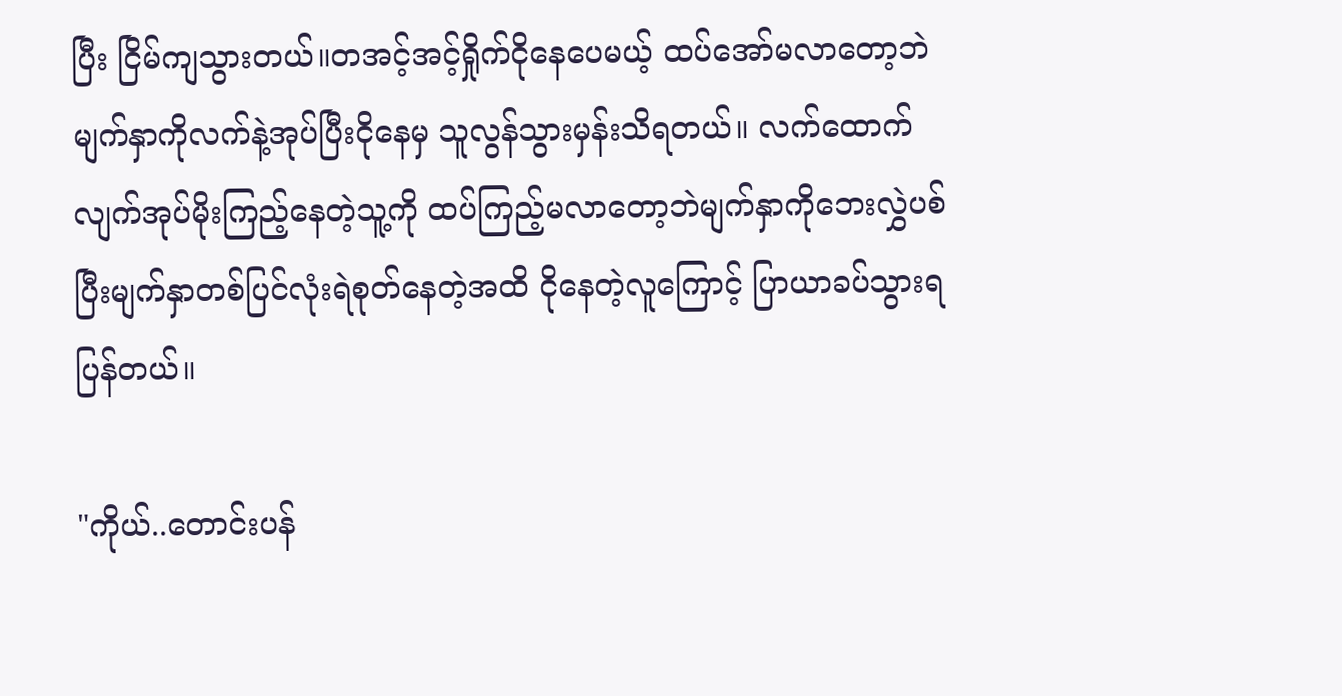ပြီး ငြိမ်ကျသွားတယ်။တအင့်အင့်ရှိုက်‌ငိုနေပေမယ့် ထပ်အော်မလာတော့ဘဲ မျက်နှာကိုလက်နဲ့အုပ်ပြီးငိုနေမှ သူလွန်သွားမှန်းသိရတယ်။ လက်ထောက်လျက်အုပ်မိုးကြည့်နေတဲ့သူ့ကို ထပ်ကြည့်မလာတော့ဘဲမျက်နှာကိုဘေးလွှဲပစ်ပြီးမျက်နှာတစ်ပြင်လုံးရဲစုတ်နေတဲ့အထိ ငိုနေတဲ့လူကြောင့် ပြာယာခပ်သွားရပြန်တယ်။

"ကိုယ်..တောင်းပန်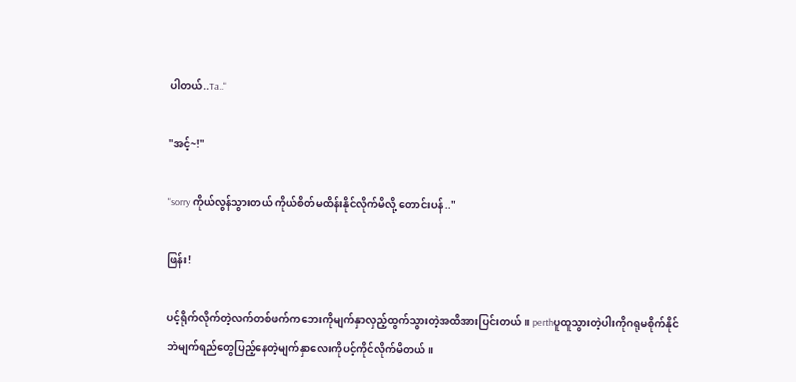ပါတယ်..Ta.."

"အင့်~!"

"sorry ကိုယ်လွန်သွားတယ် ကိုယ်စိတ်မထိန်းနိုင်လိုက်မိလို့ တောင်းပန်.."

ဖြန်း!

ပင့်ရိုက်လိုက်တဲ့လက်တစ်ဖက်ကဘေးကိုမျက်နှာလှည့်ထွက်သွားတဲ့အထိအားပြင်းတယ်။ perthပူထူသွားတဲ့ပါးကိုဂရုမစိုက်နိုင်ဘဲမျက်ရည်တွေပြည့်နေတဲ့မျက်နှာလေးကိုပင့်ကိုင်လိုက်မိတယ်။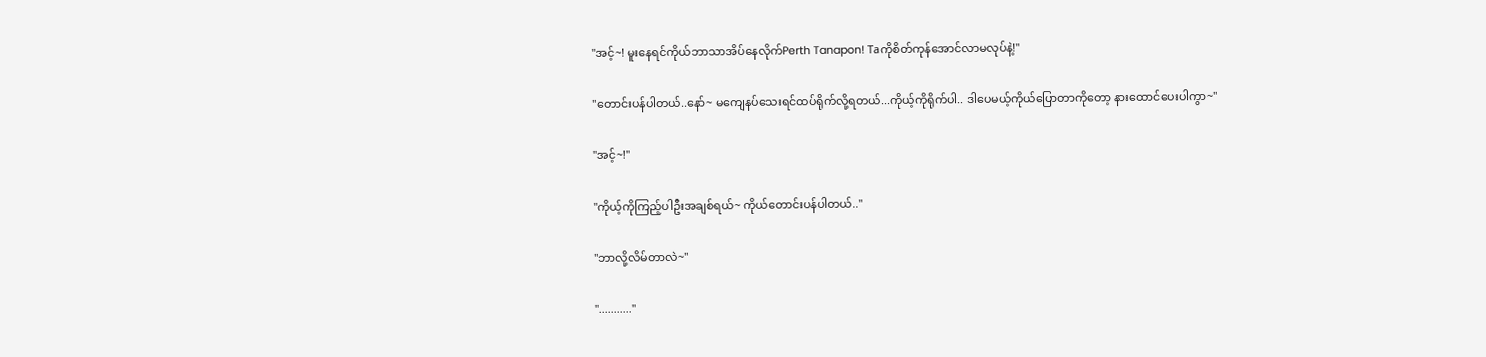"အင့်~! မူးနေရင်ကိုယ်ဘာသာအိပ်နေလိုက်Perth Tanapon! Taကိုစိတ်ကုန်အောင်လာမလုပ်နဲ့!"

"တောင်းပန်ပါတယ်..နော်~ မကျေနပ်သေးရင်ထပ်ရိုက်လို့ရတယ်...ကိုယ့်ကိုရိုက်ပါ.. ဒါပေမယ့်ကိုယ်ပြောတာ‌ကိုတော့ နားထောင်ပေးပါကွာ~"

"အင့်~!"

"ကိုယ့်ကိုကြည့်ပါဦးအချစ်ရယ်~ ကိုယ်တောင်းပန်ပါတယ်.."

"ဘာလို့လိမ်တာလဲ~"

"..........."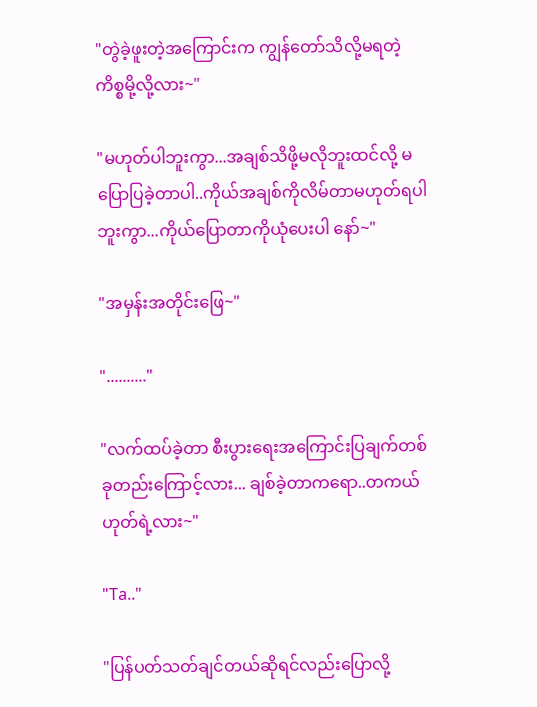"တွဲခဲ့ဖူးတဲ့‌အကြောင်းက ကျွန်တော်သိလို့မရတဲ့ကိစ္စမို့လို့လား~"

"မဟုတ်ပါဘူးကွာ...အချစ်သိဖို့မလိုဘူးထင်လို့ မပြောပြခဲ့တာပါ..ကိုယ်အချစ်ကိုလိမ်တာမဟုတ်ရပါဘူးကွာ...ကိုယ်ပြောတာကိုယုံပေးပါ နော်~"

"အမှန်းအတိုင်းဖြေ~"

".........."

"လက်ထပ်ခဲ့တာ စီးပွားရေး‌အကြောင်းပြချက်တစ်ခုတည်းကြောင့်လား... ချစ်ခဲ့တာကရော..တကယ်ဟုတ်ရဲ့လား~"

"Ta.."

"ပြန်ပတ်သတ်ချင်တယ်ဆိုရင်လည်းပြောလို့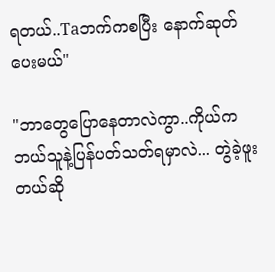ရတယ်..Taဘက်ကစပြီး နောက်ဆုတ်ပေးမယ်"

"ဘာတွေပြောနေတာလဲကွာ..ကိုယ်ကဘယ်သူနဲ့ပြန်ပတ်သတ်ရမှာလဲ... တွဲခဲ့ဖူးတယ်ဆို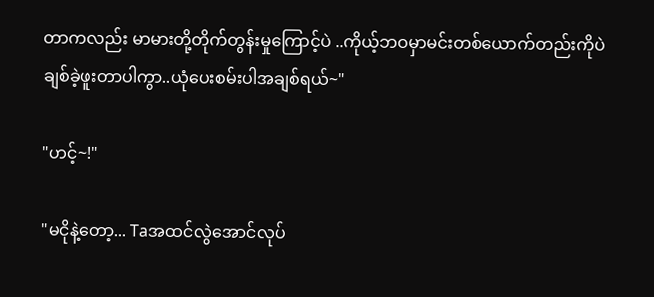တာကလည်း မာမားတို့တိုက်တွန်းမှုကြောင့်ပဲ ..ကိုယ့်ဘဝမှာမင်းတစ်ယောက်တည်းကိုပဲ ချစ်ခဲ့ဖူးတာပါကွာ..ယုံပေးစမ်းပါအချစ်ရယ်~"

"ဟင့်~!"

"မငိုနဲ့တော့... Taအထင်လွဲအောင်လုပ်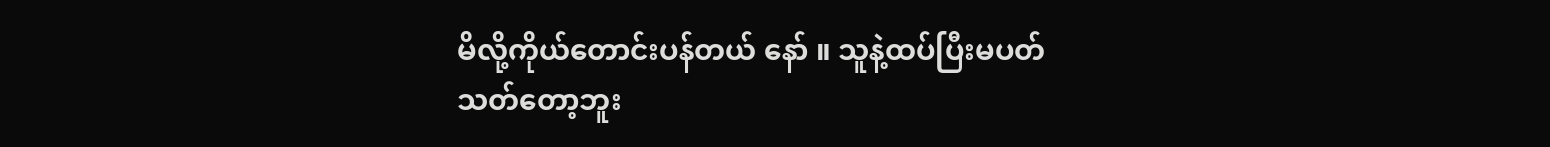မိလို့ကိုယ်တောင်းပန်တယ် နော် ။ သူနဲ့ထပ်ပြီးမပတ်သတ်တော့ဘူး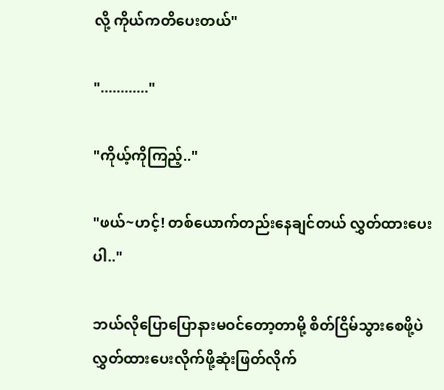လို့ ကိုယ်ကတိပေးတယ်"

"............"

"ကိုယ့်ကိုကြည့်.."

"ဖယ်~ဟင့်! တစ်ယောက်တည်းနေချင်တယ် လွှတ်ထားပေးပါ.."

ဘယ်လိုပြောပြောနားမဝင်တော့တာမို့ စိတ်ငြိမ်သွားစေဖို့ပဲလွှတ်ထားပေးလိုက်ဖို့ဆုံးဖြတ်လိုက်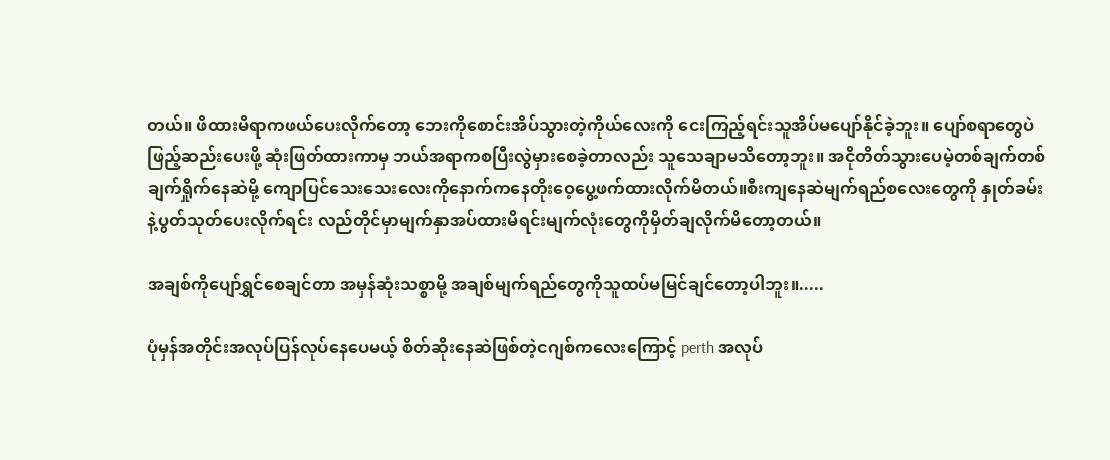တယ်။ ဖိထားမိရာကဖယ်ပေးလိုက်တော့ ဘေးကိုစောင်းအိပ်သွားတဲ့ကိုယ်လေးကို ငေးကြည့်ရင်းသူအိပ်မပျော်နိုင်ခဲ့ဘူး။ ပျော်စရာတွေပဲဖြည့်ဆည်းပေးဖို့ ဆုံးဖြတ်ထားကာမှ ဘယ်အရာကစပြီးလွဲမှားစေခဲ့တာလည်း သူသေချာမသိတော့ဘူး။ အငိုတိတ်သွားပေမဲ့တစ်ချက်တစ်ချက်ရှိုက်နေဆဲမို့ ကျောပြင်သေးသေးလေးကိုနောက်က‌နေတိုးဝေ့ပွေ့ဖက်ထားလိုက်မိတယ်။စီးကျနေဆဲမျက်ရည်စလေးတွေကို နှုတ်ခမ်းနဲ့ပွတ်သုတ်ပေးလိုက်ရင်း လည်တိုင်မှာ‌မျက်နှာအပ်ထားမိရင်းမျက်လုံးတွေကိုမှိတ်ချလိုက်မိတော့တယ်။

အချစ်ကိုပျော်ရွှင်စေချင်တာ အမှန်ဆုံးသစ္စာမို့ အချစ်မျက်ရည်တွေကိုသူထပ်မမြင်ချင်တော့ပါဘူး။.....

ပုံမှန်အတိုင်းအလုပ်ပြန်လုပ်နေပေမယ့် စိတ်ဆိုးနေဆဲဖြစ်တဲ့ငဂျစ်ကလေးကြောင့် perth အလုပ်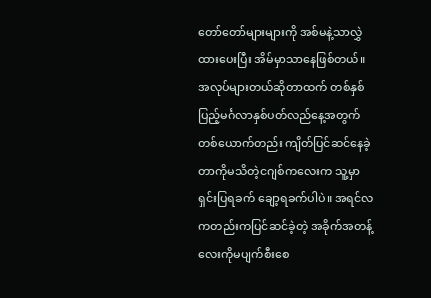တော်တော်များများကို အစ်မနဲ့သာလွှဲထားပေးပြီး အိမ်မှာသာနေဖြစ်တယ်။ အလုပ်များတယ်ဆိုတာထက် တစ်နှစ်ပြည့်မင်္ဂလာနှစ်ပတ်လည်‌နေ့အတွက်တစ်ယောက်တည်း ကျိတ်ပြင်ဆင်နေခဲ့တာကိုမသိတဲ့ငဂျစ်ကလေးက သူ့မှာရှင်းပြရခက် ချော့ရခက်ပါပဲ။ အရင်လကတည်းကပြင်ဆင်ခဲ့တဲ့ အခိုက်အတန့်လေးကိုမပျက်စီးစေ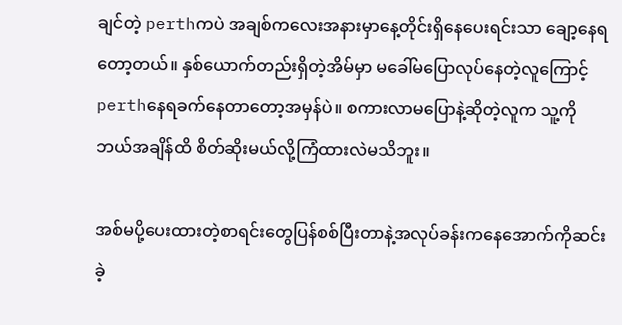ချင်တဲ့ perthကပဲ အချစ်ကလေးအနားမှာနေ့တိုင်းရှိနေပေးရင်းသာ ချော့နေရတော့တယ်။ နှစ်‌ယောက်တည်းရှိတဲ့အိမ်မှာ မခေါ်မပြောလုပ်နေတဲ့လူကြောင့် perthနေရခက်နေတာတော့အမှန်ပဲ။ စကားလာမပြောနဲ့ဆိုတဲ့လူက သူ့ကိုဘယ်အချိန်ထိ စိတ်ဆိုးမယ်လို့ကြံထားလဲမသိဘူး။

အစ်မပို့ပေးထားတဲ့စာရင်းတွေပြန်စစ်ပြီးတာနဲ့အလုပ်ခန်းက‌နေအောက်ကိုဆင်းခဲ့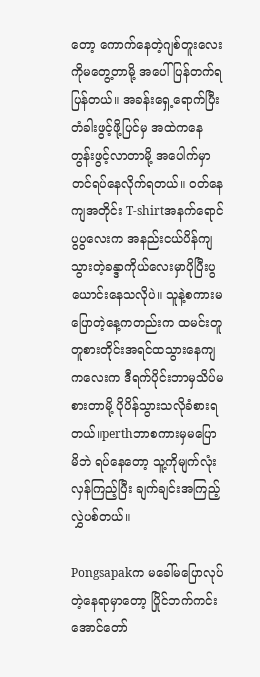တော့ ‌ကောက်နေတဲ့ဂျစ်တူးလေးကိုမတွေ့တာမို့ အပေါ်ပြန်တက်ရပြန်တယ်။ အခန်းရှေ့ရောက်ပြီး တံခါးဖွင့်ဖို့ပြင်မှ အထဲကနေတွန်းဖွင့်လာတာမို့ အပေါက်မှာတင်ရပ်နေလိုက်ရတယ်။ ဝတ်နေကျအတိုင်း T-shirtအနက်ရောင်ပွပွလေးက အနည်းငယ်ပိန်ကျသွားတဲ့ခန္ဒာကိုယ်လေးမှာပိုပြီးပွယောင်းနေသလိုပဲ။ သူနဲ့စကားမပြောတဲ့နေ့ကတည်းက ထမင်းတူတူစားတိုင်းအရင်ထသွားနေကျကလေးက ဒီရက်ပိုင်းဘာမှသိပ်မစားတာမို့ ပိုပိန်သွားသလိုခံစားရတယ်။perthဘာစကားမှမပြောမိဘဲ ရပ်နေတော့ သူ့ကိုမျက်လုံးလှန်ကြည့်ပြီး ချက်ချင်းအကြည့်လွှဲပစ်တယ်။

Pongsapakက မခေါ်မပြောလုပ်တဲ့နေရာမှာတော့ ပြိုင်ဘက်ကင်းအောင်တော်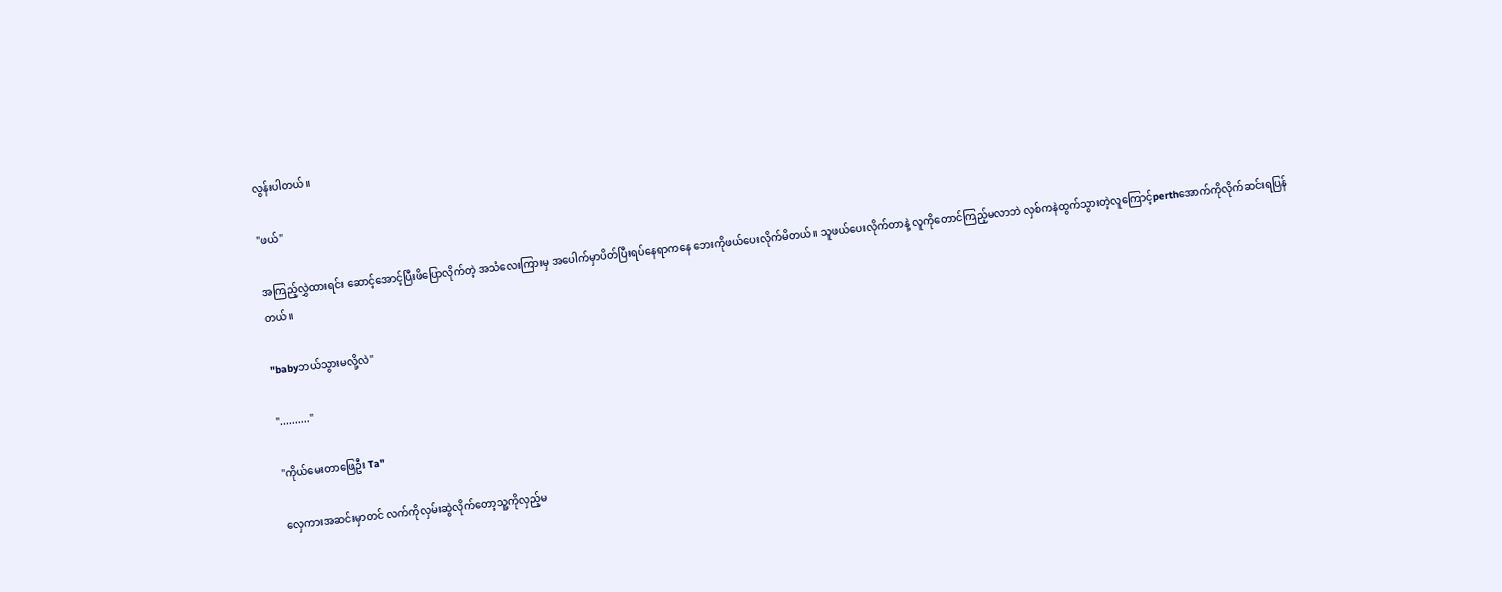လွန်းပါတယ်။

"ဖယ်"

အကြည့်လွှဲထားရင်း ဆောင့်အောင့်ပြီးဖိပြောလိုက်တဲ့ အသံလေးကြားမှ အပေါက်မှာပိတ်ပြီးရပ်နေရာကနေ ဘေးကိုဖယ်ပေးလိုက်မိတယ်။ သူဖယ်ပေးလိုက်တာနဲ့ လူကိုတောင်ကြည့်မလာဘဲ လှစ်ကနဲထွက်သွားတဲ့လူကြောင့်perthအောက်ကိုလိုက်ဆင်းရပြန်တယ်။

"babyဘယ်သွားမလို့လဲ"

".........."

"ကိုယ်မေးတာဖြေဦး Ta"

လှေကားအဆင်းမှာတင် လက်ကိုလှမ်းဆွဲလိုက်တော့သူ့ကိုလှည့်မ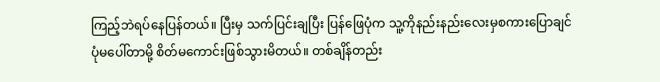ကြည့်ဘဲရပ်နေပြန်တယ်။ ပြီးမှ သက်ပြင်းချပြီး ပြန်ဖြေပုံက သူ့ကိုနည်းနည်းလေးမှစကားပြောချင်ပုံမပေါ်တာမို့ စိတ်မကောင်းဖြစ်သွားမိတယ်။ တစ်ချိန်တည်း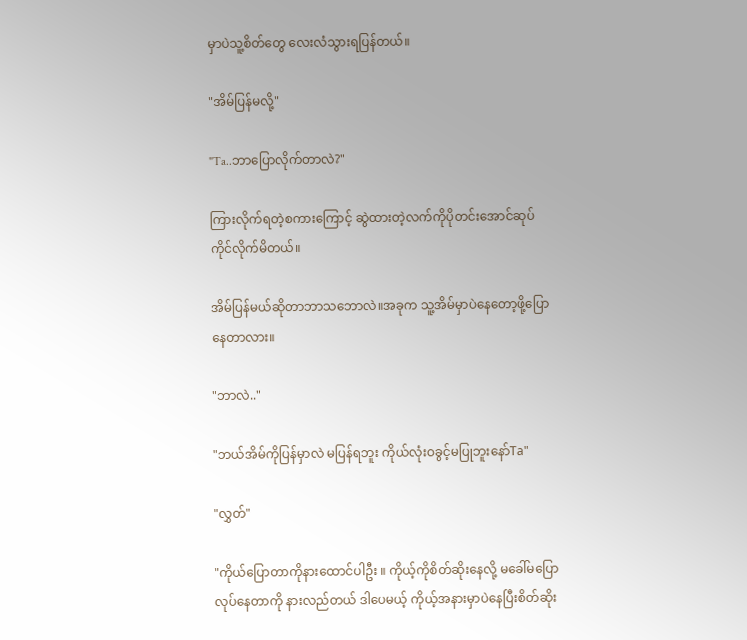မှာပဲသူ့စိတ်တွေ လေးလံသွားရပြန်တယ်။

"အိမ်ပြန်မလို့"

"Ta..ဘာပြောလိုက်တာလဲ?"

ကြားလိုက်ရတဲ့စကားကြောင့် ဆွဲထားတဲ့လက်ကိုပိုတင်းအောင်ဆုပ်ကိုင်လိုက်မိတယ်။

အိမ်ပြန်မယ်ဆိုတာဘာသဘောလဲ။အခုက သူ့အိမ်မှာပဲနေတော့ဖို့ပြောနေတာလား။

"ဘာလဲ.."

"ဘယ်အိမ်ကိုပြန်မှာလဲ မပြန်ရဘူး ကိုယ်လုံးဝခွင့်မပြုဘူးနော်Ta"

"လွှတ်"

"ကိုယ်ပြောတာကိုနားထောင်ပါဦး ။ ကိုယ့်ကိုစိတ်ဆိုးနေလို့ မခေါ်မပြောလုပ်နေတာကို နားလည်တယ် ဒါပေမယ့် ကိုယ့်အနားမှာပဲနေပြီးစိတ်ဆိုး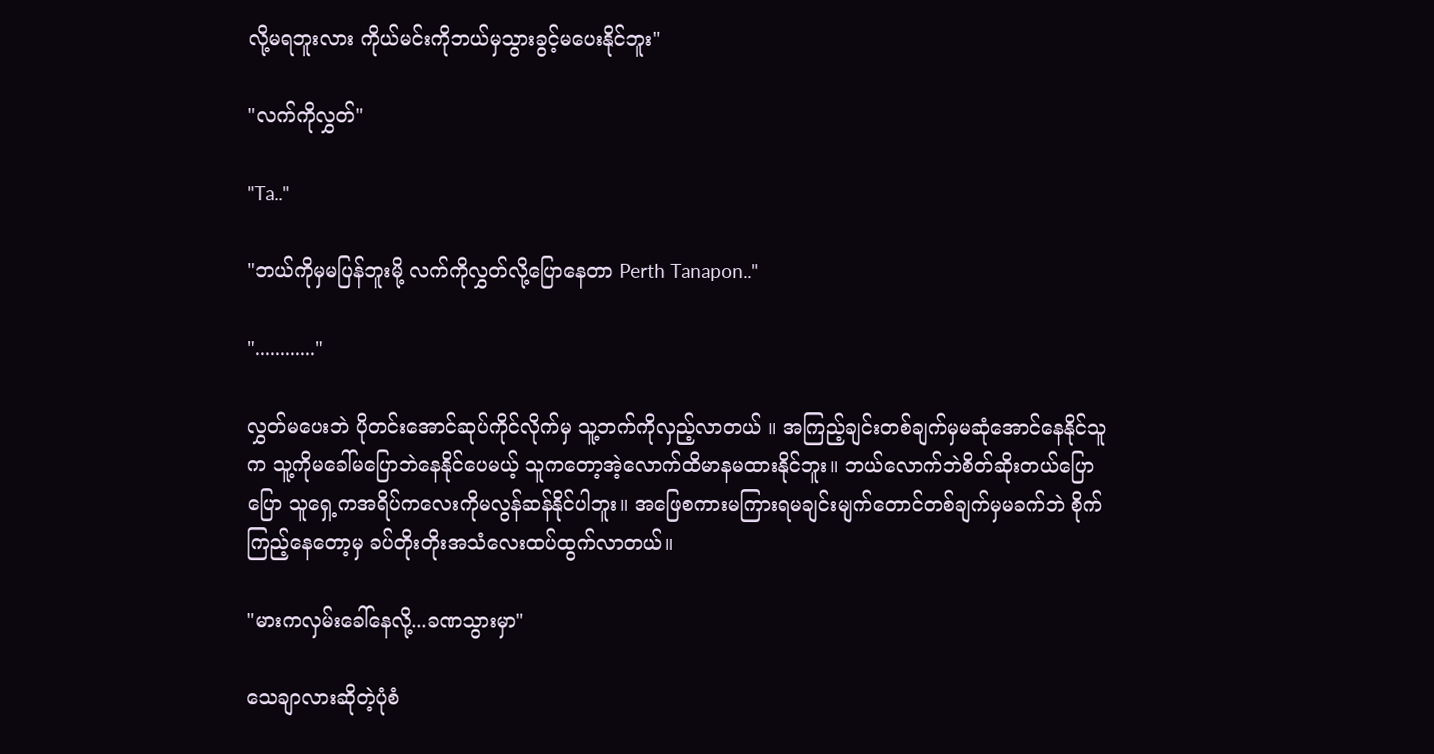လို့မရဘူးလား ကိုယ်မင်းကိုဘယ်မှသွားခွင့်မပေးနိုင်ဘူး"

"လက်ကိုလွှတ်"

"Ta.."

"ဘယ်ကိုမှမပြန်ဘူးမို့ လက်ကိုလွှတ်လို့ပြောနေတာ Perth Tanapon.."

"............"

လွှတ်‌မပေးဘဲ ပိုတင်းအောင်ဆုပ်ကိုင်‌လိုက်မှ သူ့ဘက်ကိုလှည့်လာတယ် ။ အကြည့်ချင်းတစ်ချက်မှမဆုံအောင်နေနိုင်သူက သူ့ကိုမခေါ်မပြောဘဲနေနိုင်ပေမယ့် သူကတော့အဲ့လောက်ထိမာနမထားနိုင်ဘူး။ ဘယ်လောက်ဘဲစိတ်ဆိုးတယ်ပြောပြော သူရှေ့ကအရိပ်ကလေးကိုမလွန်ဆန်နိုင်ပါဘူး။ အဖြေစကားမကြားရမချင်းမျက်တောင်တစ်ချက်မှမခက်ဘဲ စိုက်ကြည့်နေတော့မှ ခပ်တိုးတိုးအသံလေးထပ်ထွက်လာတယ်။

"မားကလှမ်းခေါ်နေလို့...ခဏသွားမှာ"

သေချာလားဆိုတဲ့ပုံစံ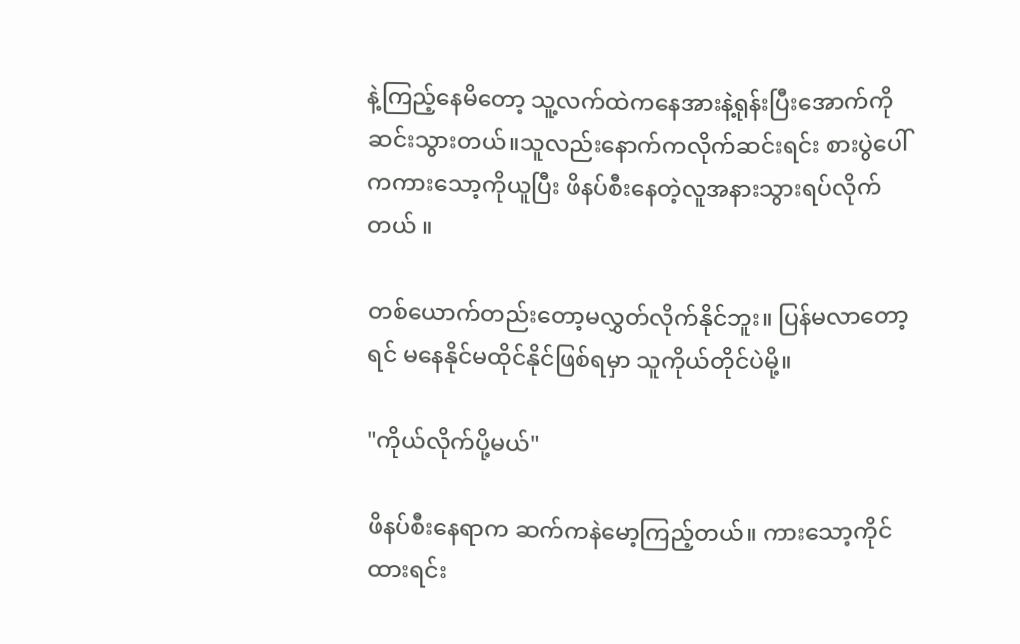နဲ့ကြည့်နေမိတော့ သူ့လက်ထဲကနေအားနဲ့ရုန်းပြီးအောက်ကိုဆင်းသွားတယ်။သူလည်းနောက်ကလိုက်ဆင်းရင်း စားပွဲပေါ်ကကားသော့ကိုယူပြီး ဖိနပ်စီးနေတဲ့လူအနားသွားရပ်လိုက်တယ် ။

တစ်ယောက်တည်းတော့မလွှတ်လိုက်နိုင်ဘူး။ ပြန်မလာတော့ရင် မနေနိုင်မထိုင်နိုင်ဖြစ်ရမှာ သူကိုယ်တိုင်ပဲမို့။

"ကိုယ်လိုက်ပို့မယ်"

ဖိနပ်စီးနေရာက ဆက်ကနဲမော့ကြည့်တယ်။ ကားသော့ကိုင်ထားရင်း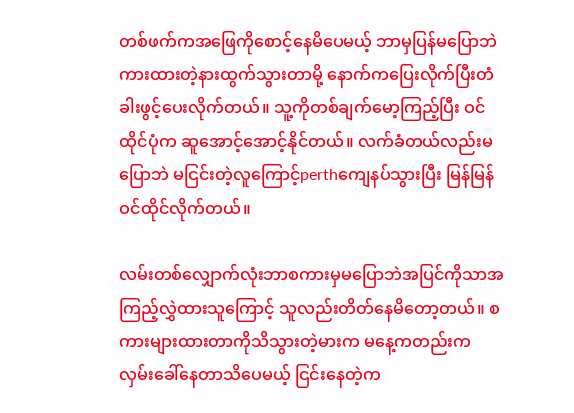တစ်ဖက်ကအဖြေကိုစောင့်နေမိပေမယ့် ဘာမှပြန်မပြောဘဲကားထားတဲ့နားထွက်သွားတာမို့ နောက်ကပြေးလိုက်ပြီးတံခါးဖွင့်ပေးလိုက်တယ်။ သူ့ကိုတစ်ချက်မော့ကြည့်ပြီး ဝင်ထိုင်ပုံက ဆူအောင့်အောင့်နိုင်တယ်။ လက်ခံတယ်လည်းမပြောဘဲ မငြင်းတဲ့လူကြောင့်perthကျေနပ်သွားပြီး မြန်မြန်ဝင်ထိုင်လိုက်တယ်။

လမ်းတစ်လျှောက်လုံးဘာစကားမှမပြောဘဲ‌‌အပြင်ကိုသာအကြည့်လွှဲထားသူကြောင့် သူလည်းတိတ်နေမိတော့တယ်။ စကားများထားတာကိုသိသွားတဲ့မားက မနေ့ကတည်းကလှမ်းခေါ်နေတာသိပေမယ့် ငြင်းနေတဲ့က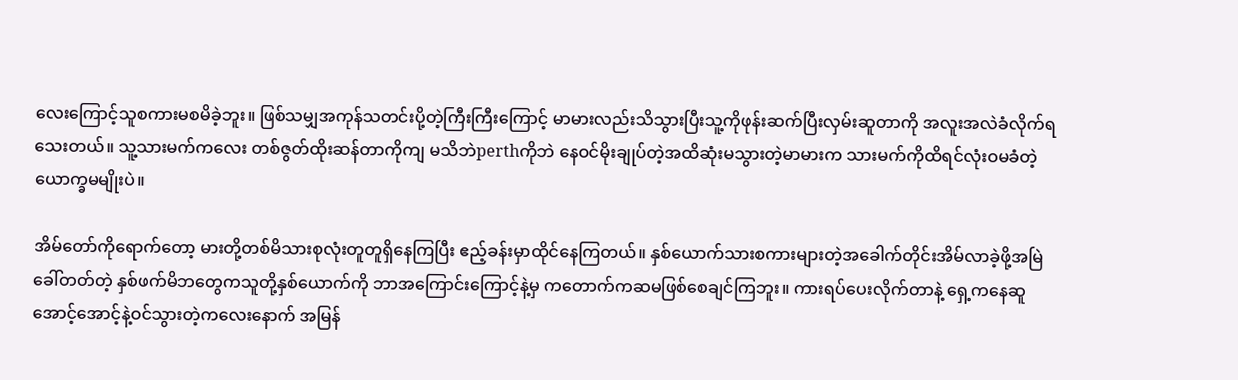လေးကြောင့်သူစကားမစမိခဲ့ဘူး။ ဖြစ်သမျှအကုန်သတင်းပို့တဲ့ကြီးကြီးကြောင့် မာမားလည်းသိသွားပြီးသူ့ကိုဖုန်းဆက်ပြီးလှမ်းဆူတာကို အလူးအလဲခံလိုက်ရသေးတယ်။ သူ့သားမက်ကလေး တစ်ဇွတ်ထိုးဆန်တာကိုကျ မသိဘဲperthကိုဘဲ နေဝင်မိုးချုပ်တဲ့အထိဆုံးမသွားတဲ့မာမားက သားမက်ကိုထိရင်လုံးဝမခံတဲ့ယောက္ခမမျိုးပဲ။

အိမ်တော်ကိုရောက်တော့ မားတို့တစ်မိသားစုလုံးတူတူရှိနေကြပြီး ‌ဧည့်ခန်းမှာထိုင်နေကြတယ်။ နှစ်ယောက်သားစကားများတဲ့အခေါက်တိုင်းအိမ်လာခဲ့ဖို့အမြဲခေါ်တတ်တဲ့ နှစ်ဖက်မိဘတွေကသူတို့နှစ်ယောက်ကို ဘာအကြောင်းကြောင့်နဲ့မှ ကတောက်ကဆမဖြစ်စေချင်ကြဘူး။ ကားရပ်ပေးလိုက်တာနဲ့ ရှေ့ကနေဆူအောင့်အောင့်နဲ့ဝင်သွားတဲ့ကလေးနောက် အမြန်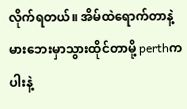လိုက်ရတယ်။ အိမ်ထဲရောက်တာနဲ့ မားဘေးမှာသွားထိုင်တာမို့ perthက ပါးနဲ့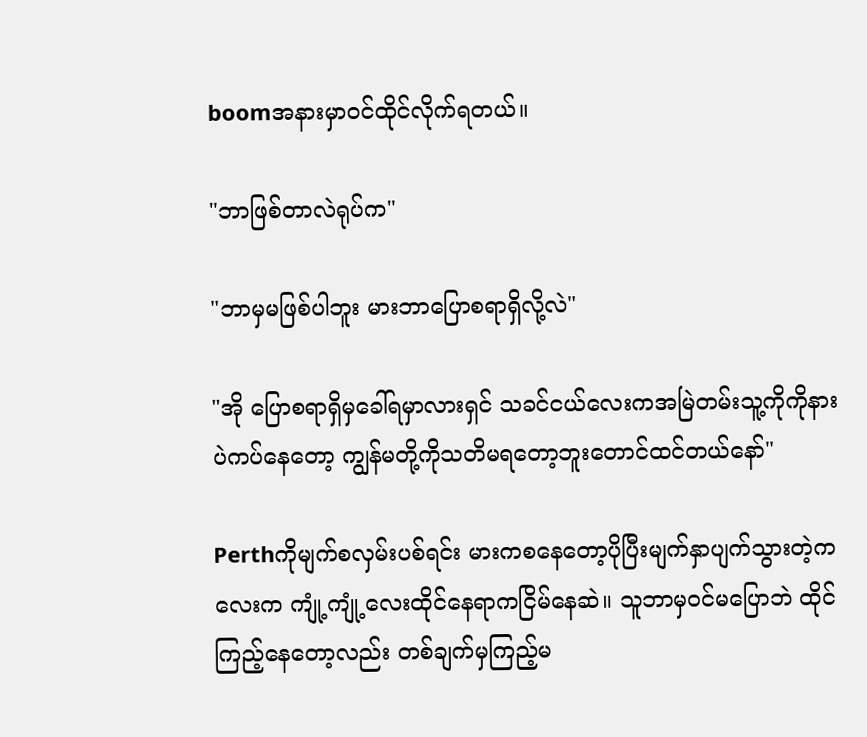boomအနားမှာဝင်ထိုင်လိုက်ရတယ်။

"ဘာဖြစ်တာလဲရုပ်က"

"ဘာမှမဖြစ်ပါဘူး မားဘာပြောစရာရှိလို့လဲ"

"အို ပြောစရာရှိမှခေါ်ရမှာလားရှင် သခင်ငယ်လေးကအမြဲတမ်းသူ့ကိုကိုနားပဲကပ်နေတော့ ကျွန်မတို့ကိုသတိမရတော့ဘူးတောင်ထင်တယ်နော်"

Perthကိုမျက်စလှမ်းပစ်ရင်း မားကစနေတော့ပိုပြီးမျက်နှာပျက်သွားတဲ့ကလေးက ကျုံ့ကျုံ့လေးထိုင်နေရာကငြိမ်နေဆဲ။ သူဘာမှဝင်မပြောဘဲ ထိုင်ကြည့်နေတော့လည်း တစ်ချက်မှကြည့်မ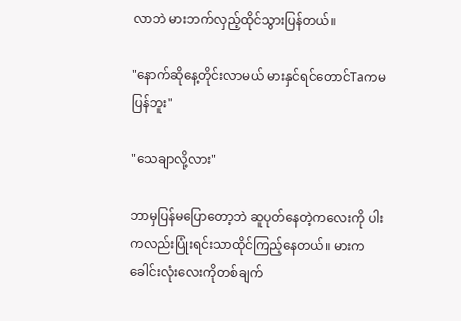လာဘဲ မားဘက်လှည့်ထိုင်သွားပြန်တယ်။

"နောက်ဆိုနေ့တိုင်းလာမယ် မားနှင်ရင်တောင်Taကမပြန်ဘူး"

"သေချာလို့လား"

ဘာမှပြန်မပြောတော့ဘဲ ဆူပုတ်နေတဲ့ကလေးကို ပါးကလည်းပြုံးရင်းသာထိုင်ကြည့်နေတယ်။ မားကခေါင်းလုံးလေးကိုတစ်ချက်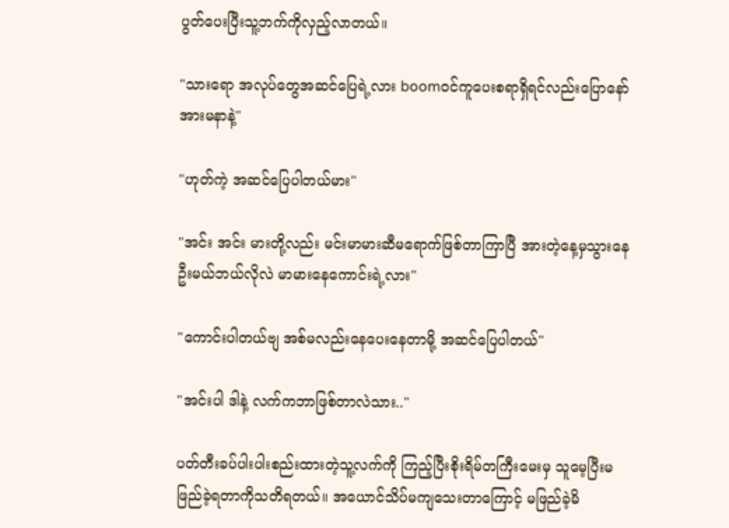ပွတ်ပေးပြီးသူ့ဘက်ကိုလှည့်လာတယ်။

"သားရော အလုပ်တွေအဆင်ပြေရဲ့လား boomဝင်ကူပေးစရာရှိရင်လည်းပြောနော် အားမနာနဲ့"

"ဟုတ်ကဲ့ အဆင်ပြေပါတယ်မား"

"အင်း အင်း မားတို့လည်း မင်းမာမားဆီမရောက်ဖြစ်တာကြာပြီ အားတဲ့နေ့မှသွားနေဦးမယ်ဘယ်လိုလဲ မာမားနေကောင်းရဲ့လား"

"ကောင်းပါတယ်ဗျ အစ်မလည်းနေပေးနေတာမို့ အဆင်ပြေပါတယ်"

"အင်းပါ ဒါနဲ့ လက်ကဘာဖြစ်တာလဲသား.."

ပတ်တီးခပ်ပါးပါးစည်းထားတဲ့သူ့လက်ကို ကြည့်ပြီးစိုးရိမ်တကြီးမေးမှ သူမေ့ပြီးမဖြည်ခဲ့ရတာကိုသတိရတယ်။ အယောင်သိပ်မကျသေးတာကြောင့် မဖြည်ခဲ့မိ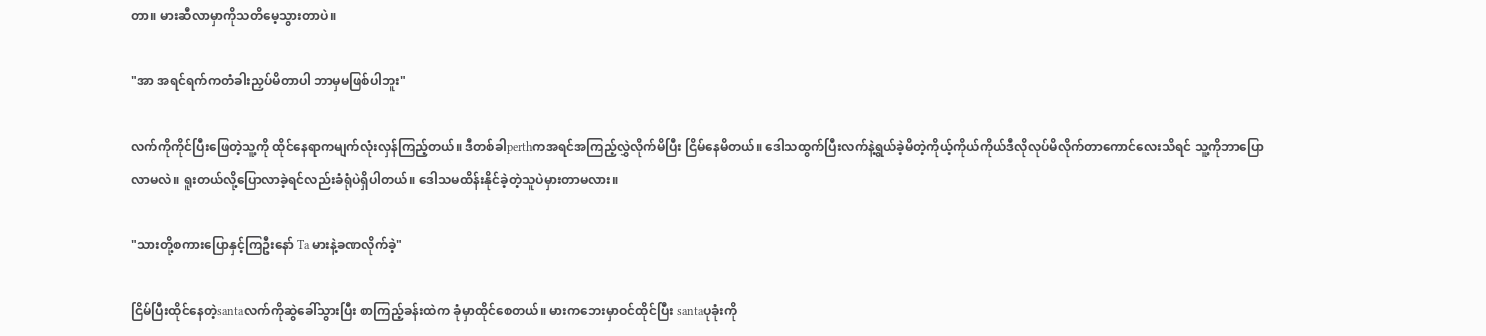တာ။ မားဆီလာမှာကိုသတိမေ့သွားတာပဲ။

"အာ အရင်ရက်ကတံခါးညှပ်မိတာပါ ဘာမှမဖြစ်ပါဘူး"

လက်ကိုကိုင်ပြီးဖြေတဲ့သူ့ကို ထိုင်နေရာကမျက်လုံးလှန်ကြည့်တယ်။ ဒီတစ်ခါperthကအရင်အကြည့်လွှဲလိုက်မိပြီး ငြိမ်နေမိတယ်။ ဒေါသထွက်ပြီးလက်နဲ့ရွယ်ခဲ့မိတဲ့ကိုယ့်ကိုယ်ကိုယ်ဒီလိုလုပ်မိလိုက်တာကောင်လေးသိရင် သူ့ကိုဘာပြောလာမလဲ။ ရူးတယ်လို့ပြောလာခဲ့ရင်လည်းခံရုံပဲရှိပါတယ်။ ဒေါသမထိန်းနိုင်ခဲ့တဲ့သူပဲမှားတာမလား။

"သားတို့စကားပြောနှင့်ကြဦးနော် Ta မားနဲ့ခဏလိုက်ခဲ့"

ငြိမ်ပြီးထိုင်နေတဲ့santaလက်ကိုဆွဲခေါ်သွားပြီး စာကြည့်ခန်းထဲက ခုံမှာထိုင်စေတယ်။ မားကဘေးမှာဝင်ထိုင်ပြီး santaပုခုံးကို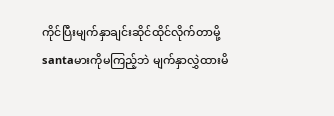ကိုင်ပြီးမျက်နှာချင်းဆိုင်ထိုင်လိုက်တာမို့ santaမားကိုမကြည့်ဘဲ မျက်နှာလွှဲထားမိ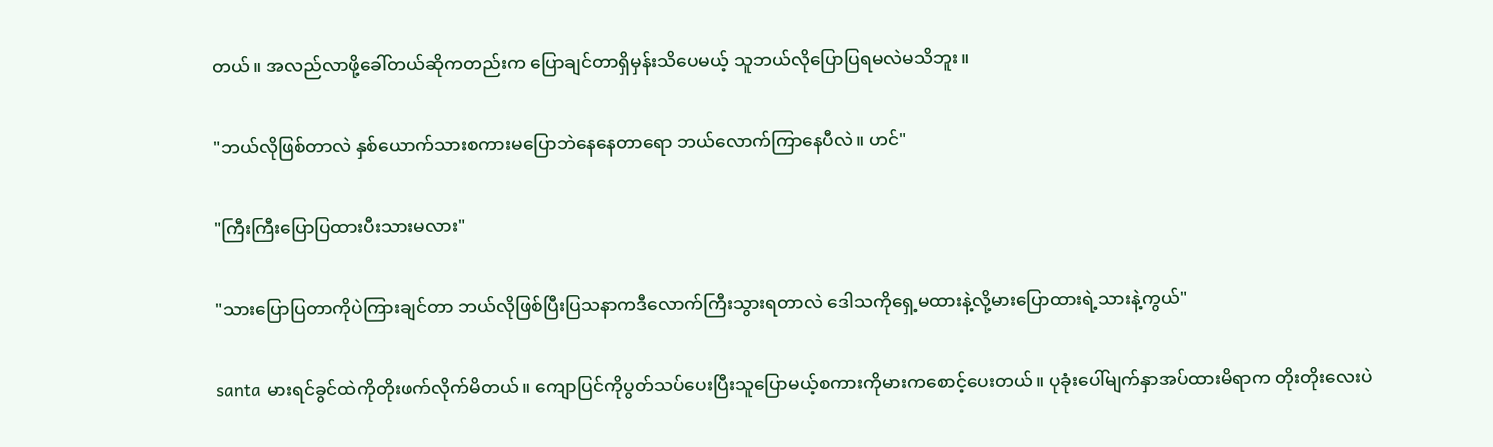တယ်။ အလည်လာဖို့ခေါ်တယ်ဆိုကတည်းက ပြောချင်တာရှိမှန်းသိပေမယ့် သူဘယ်လိုပြောပြရမလဲမသိဘူး။

"ဘယ်လိုဖြစ်တာလဲ နှစ်ယောက်သားစကားမပြောဘဲနေနေတာရော ဘယ်လောက်ကြာနေပီလဲ။ ဟင်"

"ကြီးကြီးပြောပြထားပီးသားမလား"

"သားပြောပြတာကိုပဲကြားချင်တာ ဘယ်လိုဖြစ်ပြီးပြသနာကဒီလောက်ကြီးသွားရတာလဲ ဒေါသကိုရှေ့မထားနဲ့လို့မားပြောထားရဲ့သားနဲ့ကွယ်"

santa မားရင်ခွင်ထဲကိုတိုးဖက်လိုက်မိတယ်။ ကျောပြင်ကိုပွတ်သပ်ပေးပြီးသူပြောမယ့်စကားကိုမားကစောင့်ပေးတယ်။ ပုခုံးပေါ်မျက်နှာအပ်ထားမိရာက တိုးတိုးလေးပဲ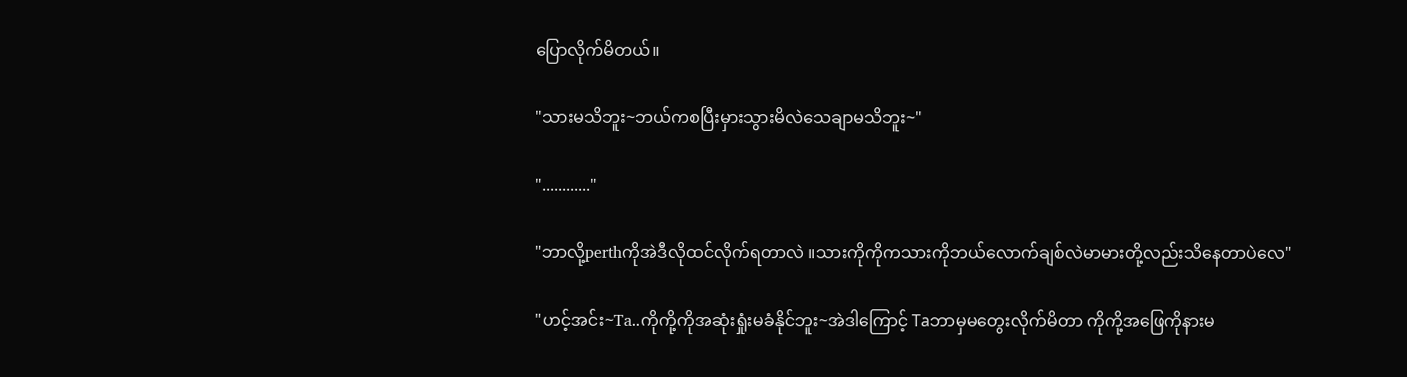ပြောလိုက်မိတယ်။

"သားမသိဘူး~ဘယ်ကစပြီးမှားသွားမိလဲသေချာမသိဘူး~"

"............"

"ဘာလို့perthကိုအဲဒီလိုထင်လိုက်ရတာလဲ ။သားကိုကိုကသားကိုဘယ်လောက်ချစ်လဲမာမားတို့လည်းသိနေတာပဲလေ"

"ဟင့်အင်း~Ta..ကိုကို့ကိုအဆုံးရှုံးမခံနိုင်ဘူး~အဲဒါကြောင့် Taဘာမှမတွေးလိုက်မိတာ ကိုကို့အဖြေကိုနားမ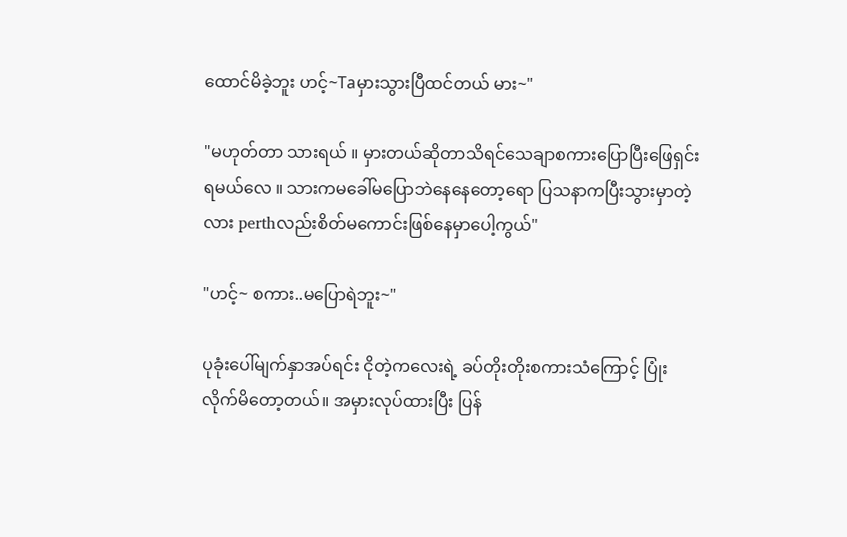ထောင်မိခဲ့ဘူး ဟင့်~Taမှားသွားပြီထင်တယ် မား~"

"မဟုတ်တာ သားရယ် ။ မှားတယ်ဆိုတာသိရင်သေချာစကားပြောပြီးဖြေရှင်းရ‌မယ်လေ ။ သားကမခေါ်မပြောဘဲနေနေတော့ရော ပြသနာကပြီးသွားမှာတဲ့လား perthလည်းစိတ်မကောင်းဖြစ်နေမှာပေါ့ကွယ်"

"ဟင့်~ စကား..မပြောရဲဘူး~"

ပုခုံးပေါ်မျက်နှာအပ်ရင်း ငိုတဲ့ကလေးရဲ့ ခပ်တိုးတိုးစကားသံကြောင့် ပြုံးလိုက်မိတော့တယ်။ အမှားလုပ်ထားပြီး ပြန်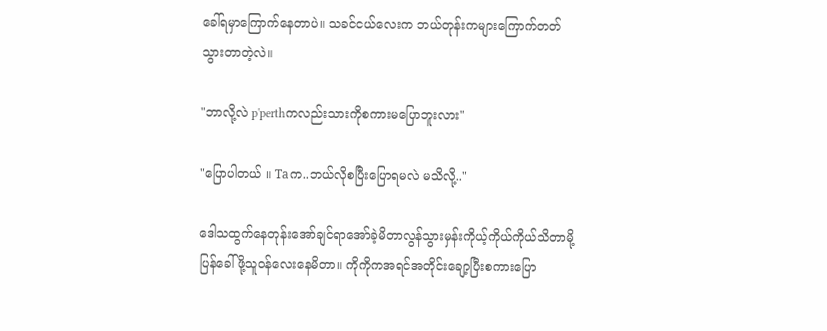ခေါ်ရမှာကြောက်နေတာပဲ။ သခင်ငယ်လေးက ဘယ်တုန်းကများကြောက်တတ်သွားတာတဲ့လဲ။

"ဘာလို့လဲ p'perthကလည်းသားကိုစကားမပြောဘူးလား"

"ပြောပါတယ် ။ Taက..ဘယ်လိုစပြီးပြောရမလဲ မသိလို့.."

ဒေါသထွက်နေတုန်းအော်ချင်ရာအော်ခဲ့မိတာလွန်သွားမှန်းကိုယ့်ကိုယ်ကိုယ်သိတာမို့ ပြန်ခေါ်ဖို့သူဝန်လေးနေမိတာ။ ကိုကိုကအရင်အတိုင်းချော့ပြီးစကားပြော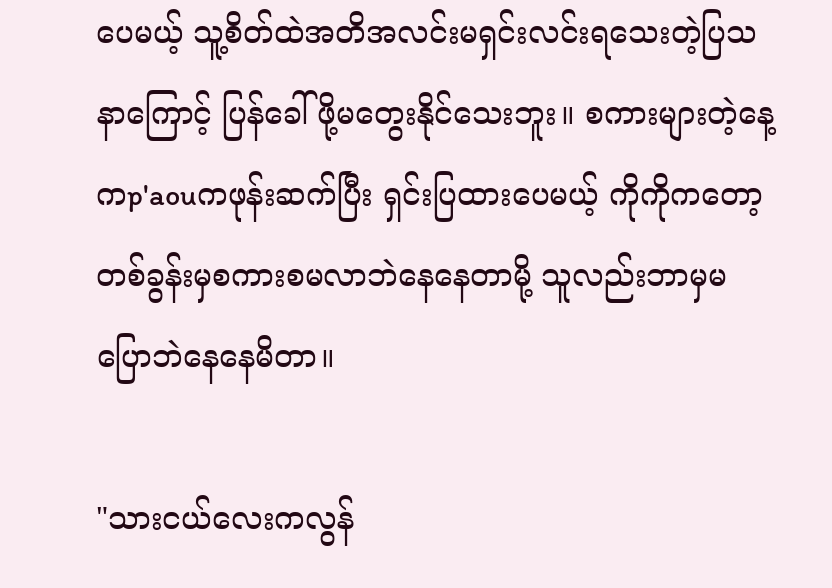ပေမယ့် သူ့စိတ်ထဲအတိအလင်းမရှင်းလင်းရသေးတဲ့ပြသနာကြောင့် ပြန်ခေါ်ဖို့မတွေးနိုင်သေးဘူး။ စကားများတဲ့နေ့ကp'aouကဖုန်းဆက်ပြီး ရှင်းပြထားပေမယ့် ကိုကိုကတော့တစ်ခွန်းမှစကားစမလာဘဲနေနေတာမို့ သူလည်းဘာမှမပြောဘဲနေနေမိတာ။

"သားငယ်လေးကလွန်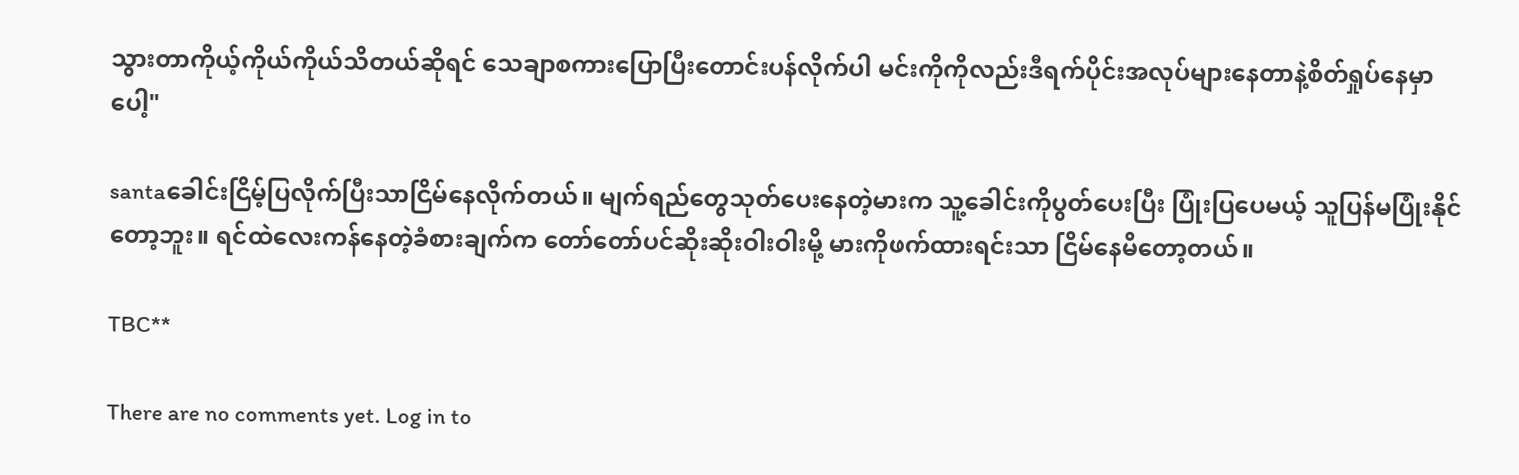သွားတာကိုယ့်ကိုယ်ကိုယ်သိတယ်ဆိုရင် သေချာစကားပြောပြီးတောင်းပန်လိုက်ပါ မင်းကိုကိုလည်းဒီရက်ပိုင်းအလုပ်များနေတာနဲ့စိတ်ရှုပ်နေမှာပေါ့"

santaခေါင်းငြိမ့်ပြလိုက်ပြီးသာငြိမ်နေလိုက်တယ်။ မျက်ရည်တွေသုတ်ပေးနေတဲ့မားက သူ့ခေါင်းကိုပွတ်ပေးပြီး ပြုံး‌ပြပေမယ့် သူပြန်မပြုံးနိုင်တော့ဘူး။ ရင်ထဲလေးကန်နေတဲ့ခံစားချက်က တော်တော်ပင်ဆိုးဆိုးဝါးဝါးမို့ မားကိုဖက်ထားရင်းသာ ငြိမ်နေမိတော့တယ်။

TBC**

There are no comments yet. Log in to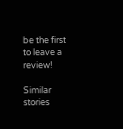be the first to leave a review!

Similar stories